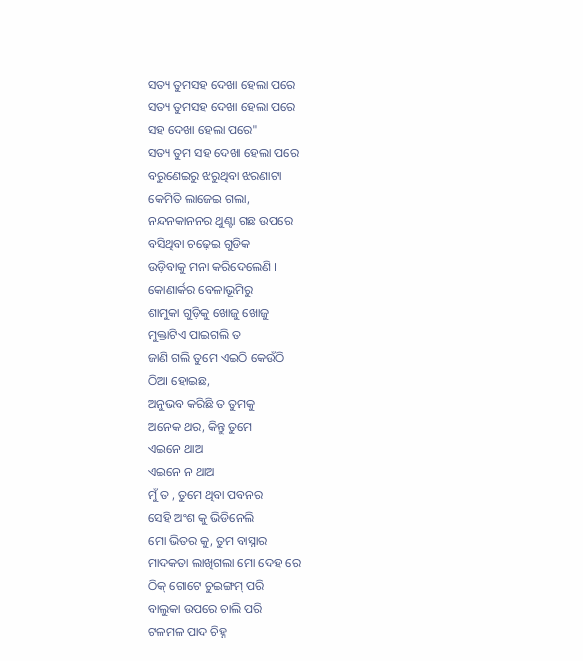ସତ୍ୟ ତୁମସହ ଦେଖା ହେଲା ପରେ
ସତ୍ୟ ତୁମସହ ଦେଖା ହେଲା ପରେ
ସହ ଦେଖା ହେଲା ପରେ"
ସତ୍ୟ ତୁମ ସହ ଦେଖା ହେଲା ପରେ
ବରୁଣେଇରୁ ଝରୁଥିବା ଝରଣାଟା
କେମିତି ଲାଜେଇ ଗଲା,
ନନ୍ଦନକାନନର ଥୁଣ୍ଟା ଗଛ ଉପରେ
ବସିଥିବା ଚଢ଼େଇ ଗୁଡିକ
ଉଡ଼ିବାକୁ ମନା କରିଦେଲେଣି ।
କୋଣାର୍କର ବେଳାଭୂମିରୁ
ଶାମୁକା ଗୁଡ଼ିକୁ ଖୋଜୁ ଖୋଜୁ
ମୁକ୍ତାଟିଏ ପାଇଗଲି ତ
ଜାଣି ଗଲି ତୁମେ ଏଇଠି କେଉଁଠି
ଠିଆ ହୋଇଛ,
ଅନୁଭବ କରିଛି ତ ତୁମକୁ
ଅନେକ ଥର, କିନ୍ତୁ ତୁମେ
ଏଇନେ ଥାଅ
ଏଇନେ ନ ଥାଅ
ମୁଁ ତ , ତୁମେ ଥିବା ପବନର
ସେହି ଅଂଶ କୁ ଭିଡିନେଲି
ମୋ ଭିତର କୁ, ତୁମ ବାସ୍ନାର
ମାଦକତା ଲାଖିଗଲା ମୋ ଦେହ ରେ
ଠିକ୍ ଗୋଟେ ଚୁଇଙ୍ଗମ୍ ପରି
ବାଲୁକା ଉପରେ ଚାଲି ପରି
ଟଳମଳ ପାଦ ଚିହ୍ନ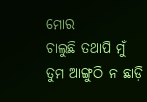ମୋର
ଚାଲୁଛି ତଥାପି ମୁଁ
ତୁମ ଆଙ୍ଗୁଠି ନ ଛାଡ଼ି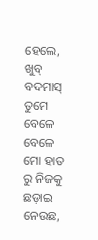ହେଲେ, ଖୁବ୍ ବଦମାସ୍ ତୁମେ
ବେଳେ ବେଳେ ମୋ ହାତ ରୁ ନିଜକୁ
ଛଡ଼ାଇ ନେଉଛ,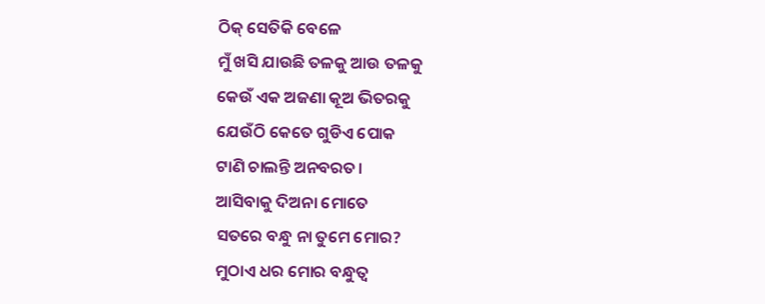ଠିକ୍ ସେତିକି ବେଳେ
ମୁଁ ଖସି ଯାଉଛି ତଳକୁ ଆଉ ତଳକୁ
କେଉଁ ଏକ ଅଜଣା କୂଅ ଭିତରକୁ
ଯେଉଁଠି କେତେ ଗୁଡିଏ ପୋକ
ଟାଣି ଚାଲନ୍ତି ଅନବରତ।
ଆସିବାକୁ ଦିଅନା ମୋତେ
ସତରେ ବନ୍ଧୁ ନା ତୁମେ ମୋର?
ମୁଠାଏ ଧର ମୋର ବନ୍ଧୁତ୍ୱ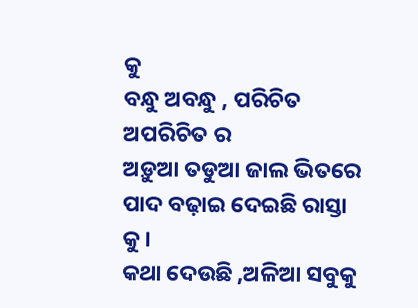କୁ
ବନ୍ଧୁ ଅବନ୍ଧୁ , ପରିଚିତ ଅପରିଚିତ ର
ଅଡ଼ୁଆ ତଡୁଆ ଜାଲ ଭିତରେ
ପାଦ ବଢ଼ାଇ ଦେଇଛି ରାସ୍ତା କୁ।
କଥା ଦେଉଛି ,ଅଳିଆ ସବୁକୁ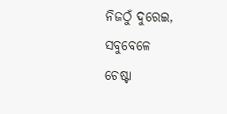ନିଜଠୁଁ ଦୁରେଇ, ସବୁବେଳେ
ଚେଷ୍ଟା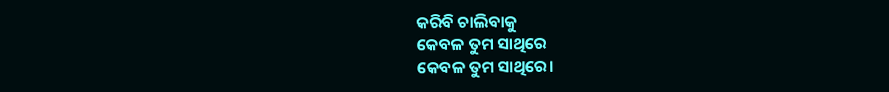କରିବି ଚାଲିବାକୁ
କେବଳ ତୁମ ସାଥିରେ
କେବଳ ତୁମ ସାଥିରେ।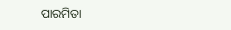ପାରମିତା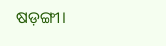ଷଡ଼ଙ୍ଗୀ।